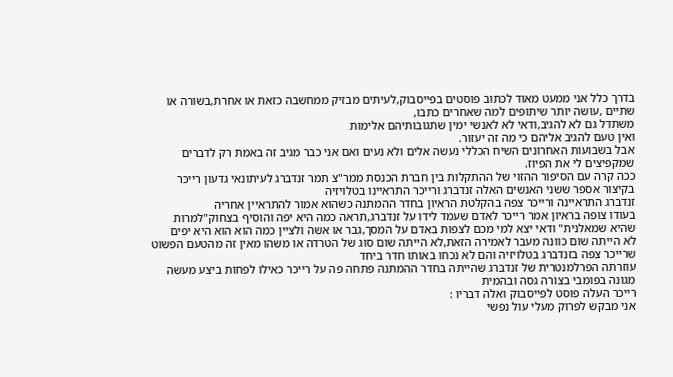בדרך כלל אני ממעט מאוד לכתוב פוסטים בפייסבוק,לעיתים מבזיק ממחשבה כזאת או אחרת,בשורה או שתיים ,עושה יותר שיתופים למה שאחרים כתבו,
משתדל גם לא להגיב,ודאי לא לאנשי ימין שתגובותיהם אלימות
ואין טעם להגיב אליהם כי מה זה יעזור.
אבל בשבועות האחרונים השיח הכללי נעשה אלים ולא נעים ואם אני כבר מגיב זה באמת רק לדברים שמקפיצים לי את הפיוז.
ככה קרה עם הסיפור ההזוי של ההתקלות בין חברת הכנסת ממר"צ תמר זנדברג לעיתונאי גדעון רייכר
בקיצור אספר ששני האנשים האלה זנדברג ורייכר התראיינו בטלויזיה
זנדברג התראיינה ורייכר צפה בהקלטת הראיון בחדר ההמתנה כשהוא אמור להתראיין אחריה
בעודו צופה בראיון אמר רייכר לאדם שעמד לידו על זנדברג,תראה כמה היא יפה והוסיף בצחוק"למרות שהיא שמאלנית" ודאי יצא למי מכם לצפות באדם על המסך,גבר או אשה ולציין כמה הוא הוא היא יפים
לא הייתה שום כוונה מעבר לאמירה הזאת,לא הייתה שום סוג של הטרדה או משהו מאין זה מהטעם הפשוט שרייכר צפה בזנדברג בטלויזיה והם לא נכחו באותו חדר ביחד
עוזרתה הפרלמנטרית של זנדברג שהייתה בחדר ההמתנה פתחה פה על רייכר כאילו לפחות ביצע מעשה מגונה בפומבי בצורה גסה ובהמית
רייכר העלה פוסט לפייסבוק ואלה דבריו :
אני מבקש לפרוק מעלי עול נפשי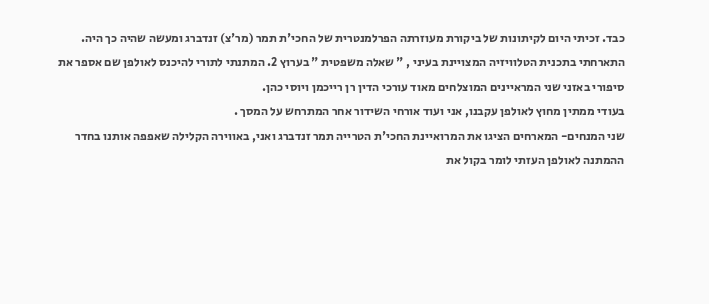כבד. זכיתי היום לקיתונות של ביקורת מעוזרתה הפרלמנטרית של החכי'ת תמר (מר'צ) זנדברג ומעשה שהיה כך היה.
התארחתי בתכנית הטלוויזיה המצויינת בעיני , " שאלה משפטית " בערוץ 2. המתנתי לתורי להיכנס לאולפן שם אספר את סיפורי באזני שני המראיינים המוצלחים מאוד עורכי הדין רן רייכמן ויוסי כהן.
בעודי ממתין מחוץ לאולפן עקבנו, אני ועוד אורחי השידור אחר המתרחש על המסך .
שני המנחים- המארחים הציגו את המרואיינת החכי'ת הטרייה תמר זנדברג ואני, באווירה הקלילה שאפפה אותנו בחדר ההמתנה לאולפן העזתי לומר בקול את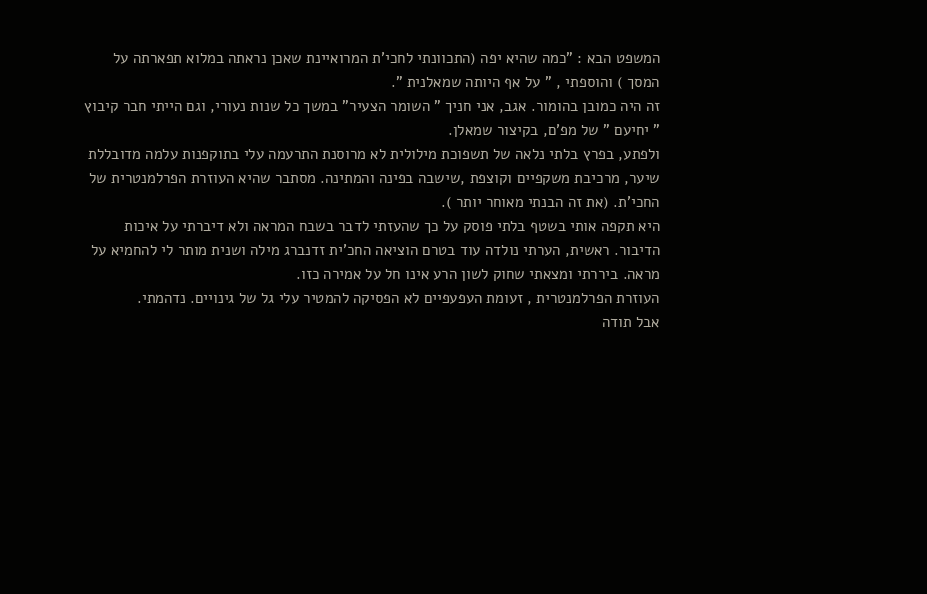המשפט הבא : "כמה שהיא יפה (התכוונתי לחכי'ת המרואיינת שאכן נראתה במלוא תפארתה על המסך ) והוספתי , " על אף היותה שמאלנית ".
זה היה כמובן בהומור. אגב, אני חניך " השומר הצעיר" במשך כל שנות נעורי, וגם הייתי חבר קיבוץ " יחיעם " של מפ'ם, בקיצור שמאלן.
ולפתע, בפרץ בלתי נלאה של תשפוכת מילולית לא מרוסנת התרעמה עלי בתוקפנות עלמה מדובללת שיער, מרכיבת משקפיים וקוצפת ,שישבה בפינה והמתינה. מסתבר שהיא העוזרת הפרלמנטרית של החכי'ת. (את זה הבנתי מאוחר יותר ).
היא תקפה אותי בשטף בלתי פוסק על כך שהעזתי לדבר בשבח המראה ולא דיברתי על איכות הדיבור. ראשית, הערתי נולדה עוד בטרם הוציאה החכ'ית זדנברג מילה ושנית מותר לי להחמיא על מראה. ביררתי ומצאתי שחוק לשון הרע אינו חל על אמירה כזו.
העוזרת הפרלמנטרית , זעומת העפעפיים לא הפסיקה להמטיר עלי גל של גינויים. נדהמתי.
אבל תודה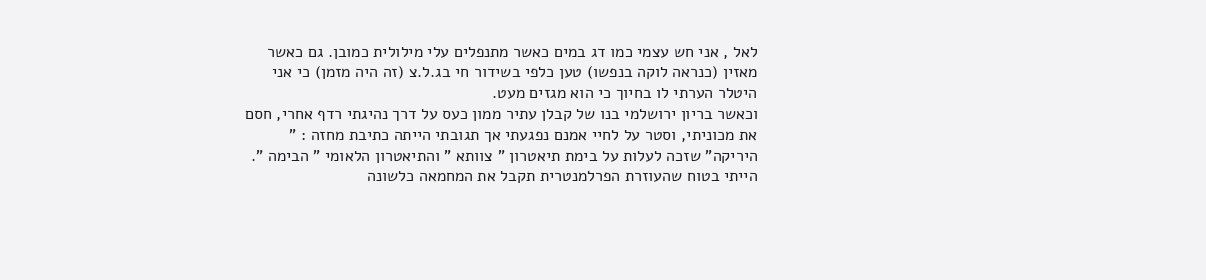לאל , אני חש עצמי כמו דג במים כאשר מתנפלים עלי מילולית כמובן. גם כאשר מאזין (כנראה לוקה בנפשו) טען כלפי בשידור חי בג.ל.צ (זה היה מזמן) כי אני היטלר הערתי לו בחיוך כי הוא מגזים מעט.
וכאשר בריון ירושלמי בנו של קבלן עתיר ממון כעס על דרך נהיגתי רדף אחרי, חסם את מכוניתי, וסטר על לחיי אמנם נפגעתי אך תגובתי הייתה כתיבת מחזה : " היריקה" שזכה לעלות על בימת תיאטרון " צוותא " והתיאטרון הלאומי " הבימה ".
הייתי בטוח שהעוזרת הפרלמנטרית תקבל את המחמאה כלשונה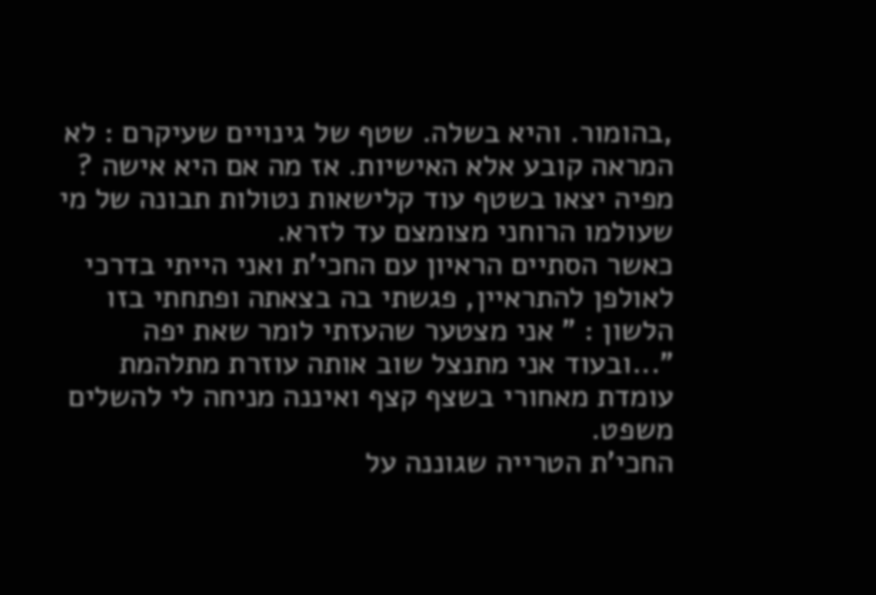,בהומור. והיא בשלה. שטף של גינויים שעיקרם : לא המראה קובע אלא האישיות. אז מה אם היא אישה ? מפיה יצאו בשטף עוד קלישאות נטולות תבונה של מי שעולמו הרוחני מצומצם עד לזרא.
כאשר הסתיים הראיון עם החכי'ת ואני הייתי בדרכי לאולפן להתראיין, פגשתי בה בצאתה ופתחתי בזו הלשון : " אני מצטער שהעזתי לומר שאת יפה "...ובעוד אני מתנצל שוב אותה עוזרת מתלהמת עומדת מאחורי בשצף קצף ואיננה מניחה לי להשלים משפט.
החכי'ת הטרייה שגוננה על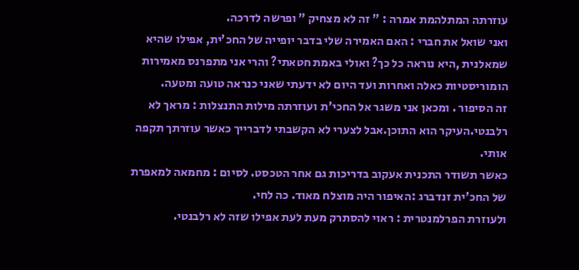עוזרתה המתלהמת אמרה : " זה לא מצחיק " ופרשה לדרכה.
ואני שואל את חברי : האם האמירה שלי בדבר יופייה של החכ'ית, אפילו שהיא שמאלנית ,היא נוראה כל כך? ואולי באמת חטאתי? והרי אני מתפרנס מאמירות הומוריסטיות כאלה ואחרות ועד היום לא ידעתי שאני כנראה טועה ומטעה.
זה הסיפור . ומכאן אני משגר אל החכי'ת ועוזרתה מילות התנצלות : מראך לא רלבנטי.העיקר הוא התוכן.אבל לצערי לא הקשבתי לדברייך כאשר עוזרתך תקפה אותי.
כאשר תשודר התכנית אעקוב בדריכות גם אחר הטכסט. לסיום : מחמאה למאפרת של החכ'ית זנדברג :האיפור היה מוצלח מאוד. כה לחי.
ולעוזרת הפרלמנטרית : ראוי להסתרק מעת לעת אפילו שזה לא רלבנטי.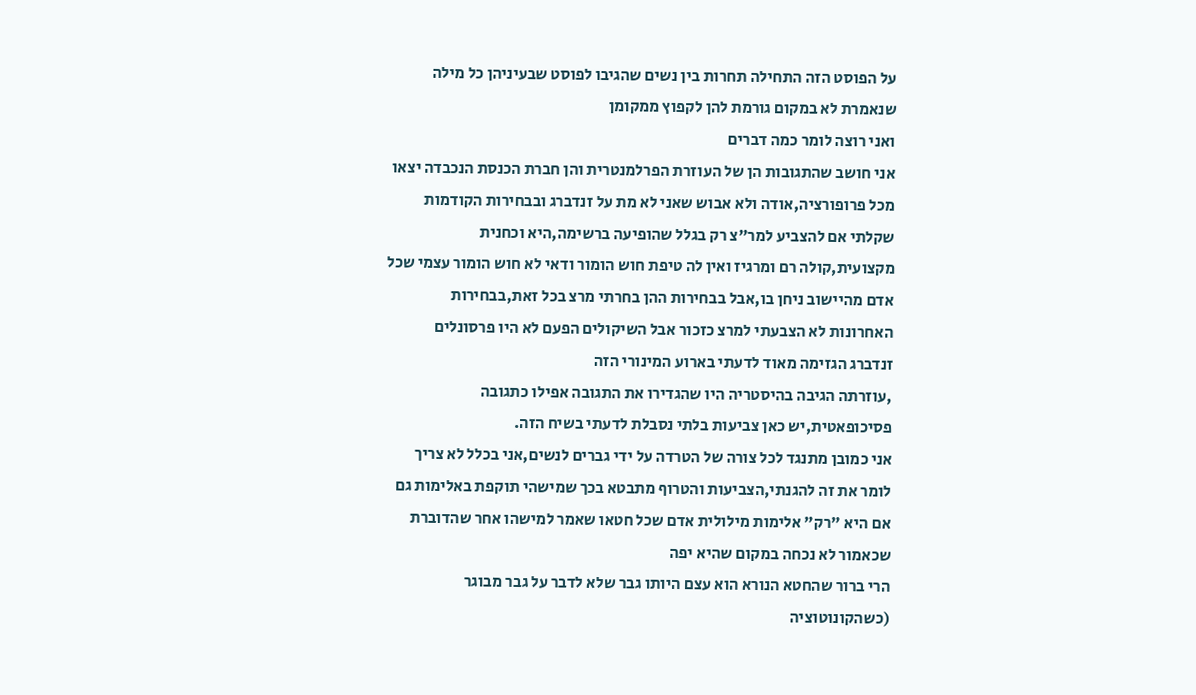על הפוסט הזה התחילה תחרות בין נשים שהגיבו לפוסט שבעיניהן כל מילה שנאמרת לא במקום גורמת להן לקפוץ ממקומן
ואני רוצה לומר כמה דברים
אני חושב שהתגובות הן של העוזרת הפרלמנטרית והן חברת הכנסת הנכבדה יצאו מכל פרופורציה,אודה ולא אבוש שאני לא מת על זנדברג ובבחירות הקודמות שקלתי אם להצביע למר"צ רק בגלל שהופיעה ברשימה,היא וכחנית מקצועית,קולה רם ומרגיז ואין לה טיפת חוש הומור ודאי לא חוש הומור עצמי שכל אדם מהיישוב ניחן בו,אבל בבחירות ההן בחרתי מרצ בכל זאת,בבחירות האחרונות לא הצבעתי למרצ כזכור אבל השיקולים הפעם לא היו פרסונלים
זנדברג הגזימה מאוד לדעתי בארוע המינורי הזה
,עוזרתה הגיבה בהיסטריה היו שהגדירו את התגובה אפילו כתגובה פסיכופאטית,יש כאן צביעות בלתי נסבלת לדעתי בשיח הזה.
אני כמובן מתנגד לכל צורה של הטרדה על ידי גברים לנשים,אני בכלל לא צריך לומר את זה להגנתי,הצביעות והטרוף מתבטא בכך שמישהי תוקפת באלימות גם אם היא "רק" אלימות מילולית אדם שכל חטאו שאמר למישהו אחר שהדוברת שכאמור לא נכחה במקום שהיא יפה
הרי ברור שהחטא הנורא הוא עצם היותו גבר שלא לדבר על גבר מבוגר (כשהקונוטוציה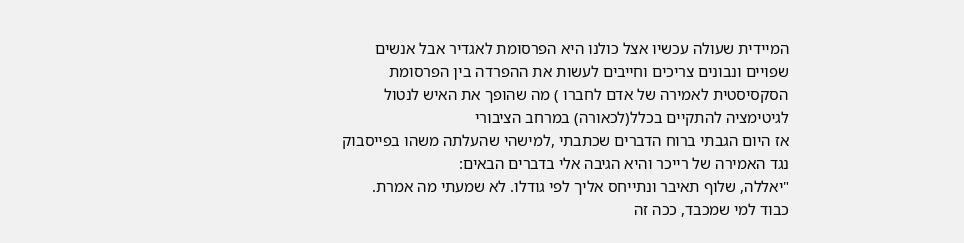המיידית שעולה עכשיו אצל כולנו היא הפרסומת לאגדיר אבל אנשים שפויים ונבונים צריכים וחייבים לעשות את ההפרדה בין הפרסומת הסקסיסטית לאמירה של אדם לחברו ) מה שהופך את האיש לנטול לגיטימציה להתקיים בכלל(לכאורה) במרחב הציבורי
אז היום הגבתי ברוח הדברים שכתבתי ,למישהי שהעלתה משהו בפייסבוק נגד האמירה של רייכר והיא הגיבה אלי בדברים הבאים:
"יאללה, שלוף תאיבר ונתייחס אליך לפי גודלו. לא שמעתי מה אמרת.
כבוד למי שמכבד, ככה זה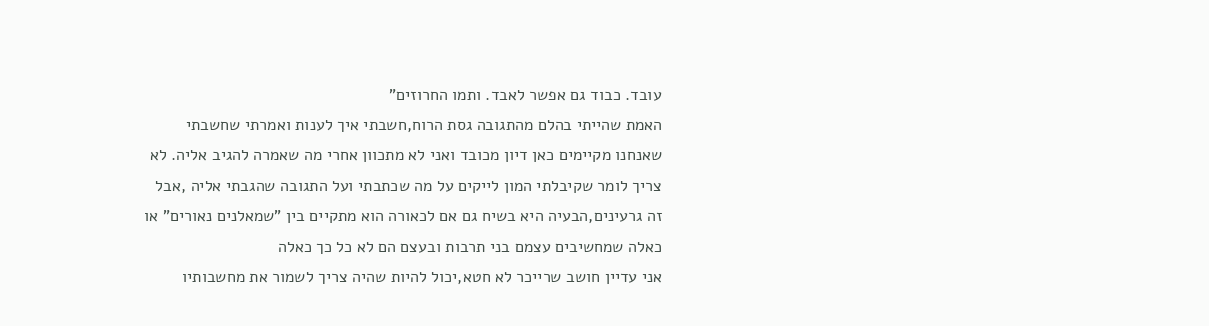עובד. כבוד גם אפשר לאבד. ותמו החרוזים"
האמת שהייתי בהלם מהתגובה גסת הרוח,חשבתי איך לענות ואמרתי שחשבתי שאנחנו מקיימים כאן דיון מכובד ואני לא מתכוון אחרי מה שאמרה להגיב אליה. לא צריך לומר שקיבלתי המון לייקים על מה שכתבתי ועל התגובה שהגבתי אליה ,אבל זה גרעינים,הבעיה היא בשיח גם אם לכאורה הוא מתקיים בין "שמאלנים נאורים" או כאלה שמחשיבים עצמם בני תרבות ובעצם הם לא כל כך כאלה
אני עדיין חושב שרייכר לא חטא,יכול להיות שהיה צריך לשמור את מחשבותיו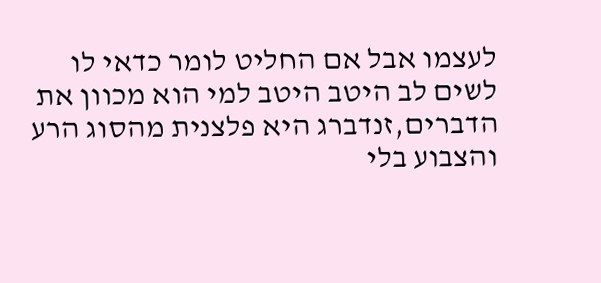לעצמו אבל אם החליט לומר כדאי לו לשים לב היטב היטב למי הוא מכוון את הדברים,זנדברג היא פלצנית מהסוג הרע והצבוע בלי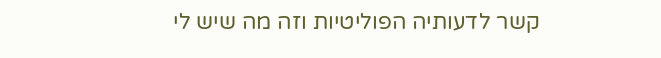קשר לדעותיה הפוליטיות וזה מה שיש לי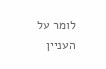לומר על העניין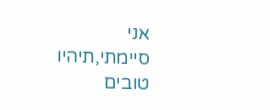אני סיימתי,תיהיו טובים